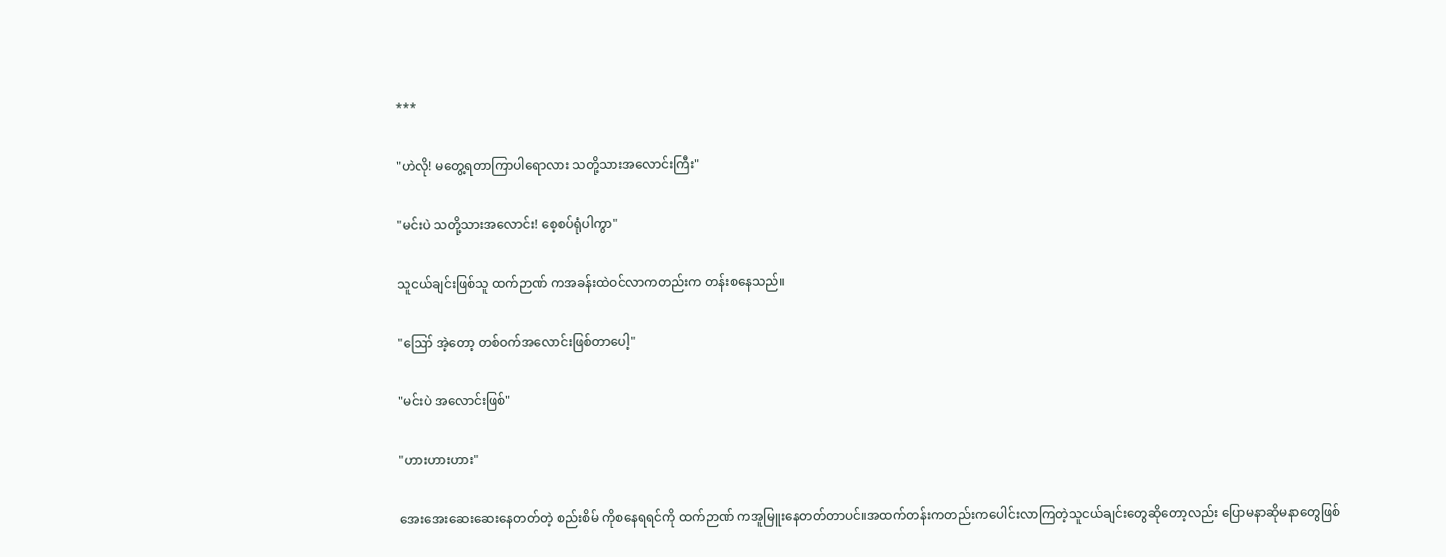***

"ဟဲလို! မတွေ့ရတာကြာပါရောလား သတို့သားအလောင်းကြီး"

"မင်းပဲ သတို့သားအလောင်း! စေ့စပ်ရုံပါကွာ"

သူငယ်ချင်းဖြစ်သူ ထက်ဉာဏ် ကအခန်းထဲဝင်လာကတည်းက တန်းစနေသည်။

"ဪ အဲ့တော့ တစ်ဝက်အလောင်းဖြစ်တာပေါ့"

"မင်းပဲ အလောင်းဖြစ်"

"ဟားဟားဟား"

အေးအေးဆေးဆေးနေတတ်တဲ့ စည်းစိမ် ကိုစနေရရင်ကို ထက်ဉာဏ် ကအူမြူးနေတတ်တာပင်။အထက်တန်းကတည်းကပေါင်းလာကြတဲ့သူငယ်ချင်းတွေဆိုတော့လည်း ပြောမနာဆိုမနာတွေဖြစ်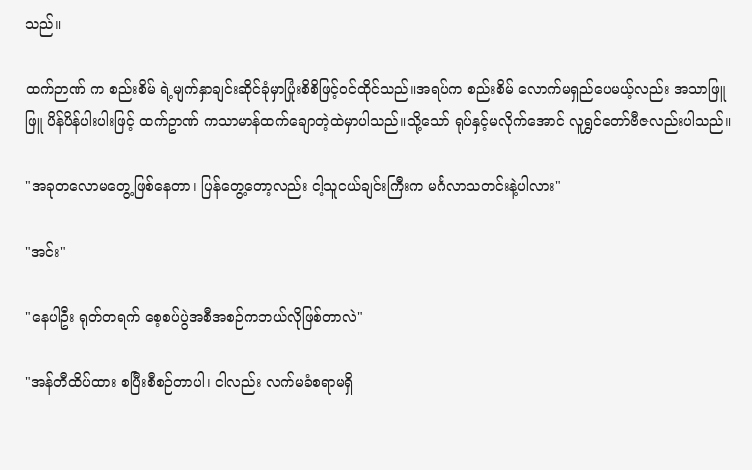သည်။

ထက်ဉာဏ် က စည်းစိမ် ရဲ့မျက်နှာချင်းဆိုင်ခုံမှာပြုံးစိစိဖြင့်ဝင်ထိုင်သည်။အရပ်က စည်းစိမ် လောက်မရှည်ပေမယ့်လည်း အသာဖြူဖြူ ပိန်ပိန်ပါးပါးဖြင့် ထက်ဥာဏ် ကသာမာန်ထက်ချောတဲ့ထဲမှာပါသည်။သို့သော် ရုပ်နှင့်မလိုက်အောင် လူရွှင်တော်ဗီဇလည်းပါသည်။

"အခုတလောမတွေ့ဖြစ်နေတာ၊ ပြန်တွေ့တော့လည်း ငါ့သူငယ်ချင်းကြီးက မင်္ဂလာသတင်းနဲ့ပါလား"

"အင်း"

"နေပါဦး ရုတ်တရက် စေ့စပ်ပွဲအစီအစဉ်ကဘယ်လိုဖြစ်တာလဲ"

"အန်တီထိပ်ထား စပြီးစီစဉ်တာပါ၊ ငါလည်း လက်မခံစရာမရှိ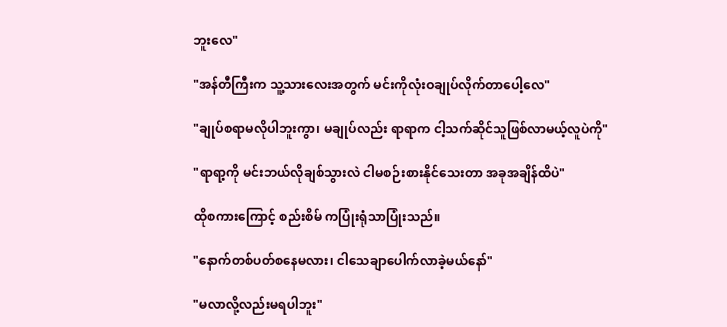ဘူးလေ"

"အန်တီကြီးက သူ့သားလေးအတွက် မင်းကိုလုံးဝချုပ်လိုက်တာပေါ့လေ"

"ချုပ်စရာမလိုပါဘူးကွာ၊ မချုပ်လည်း ရာရာက ငါ့သက်ဆိုင်သူဖြစ်လာမယ့်လူပဲကို"

"ရာရာ့ကို မင်းဘယ်လိုချစ်သွားလဲ ငါမစဉ်းစားနိုင်သေးတာ အခုအချိန်ထိပဲ"

ထိုစကားကြောင့် စည်းစိမ် ကပြုံးရုံသာပြုံးသည်။

"နောက်တစ်ပတ်စနေမလား၊ ငါသေချာပေါက်လာခဲ့မယ်နော်"

"မလာလို့လည်းမရပါဘူး"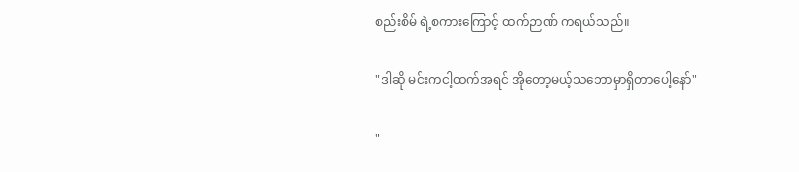စည်းစိမ် ရဲ့စကားကြောင့် ထက်ဉာဏ် ကရယ်သည်။

"ဒါဆို မင်းကငါ့ထက်အရင် အိုတော့မယ့်သဘောမှာရှိတာပေါ့နော်"

"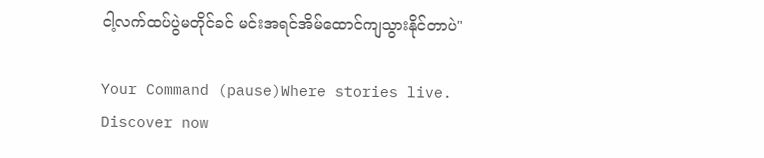ငါ့လက်ထပ်ပွဲမတိုင်ခင် မင်းအရင်အိမ်ထောင်ကျသွားနိုင်တာပဲ"

Your Command (pause)Where stories live. Discover now